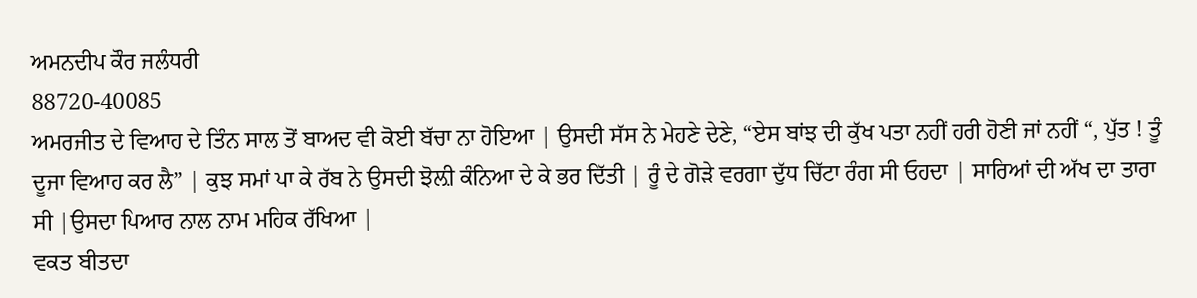ਅਮਨਦੀਪ ਕੌਰ ਜਲੰਧਰੀ
88720-40085
ਅਮਰਜੀਤ ਦੇ ਵਿਆਹ ਦੇ ਤਿੰਨ ਸਾਲ ਤੋਂ ਬਾਅਦ ਵੀ ਕੋਈ ਬੱਚਾ ਨਾ ਹੋਇਆ | ਉਸਦੀ ਸੱਸ ਨੇ ਮੇਹਣੇ ਦੇਣੇ, “ਏਸ ਬਾਂਝ ਦੀ ਕੁੱਖ ਪਤਾ ਨਹੀਂ ਹਰੀ ਹੋਣੀ ਜਾਂ ਨਹੀਂ “, ਪੁੱਤ ! ਤੂੰ ਦੂਜਾ ਵਿਆਹ ਕਰ ਲੈ” | ਕੁਝ ਸਮਾਂ ਪਾ ਕੇ ਰੱਬ ਨੇ ਉਸਦੀ ਝੋਲ਼ੀ ਕੰਨਿਆ ਦੇ ਕੇ ਭਰ ਦਿੱਤੀ | ਰੂੰ ਦੇ ਗੋੜੇ ਵਰਗਾ ਦੁੱਧ ਚਿੱਟਾ ਰੰਗ ਸੀ ਓਹਦਾ | ਸਾਰਿਆਂ ਦੀ ਅੱਖ ਦਾ ਤਾਰਾ ਸੀ |ਉਸਦਾ ਪਿਆਰ ਨਾਲ ਨਾਮ ਮਹਿਕ ਰੱਖਿਆ |
ਵਕਤ ਬੀਤਦਾ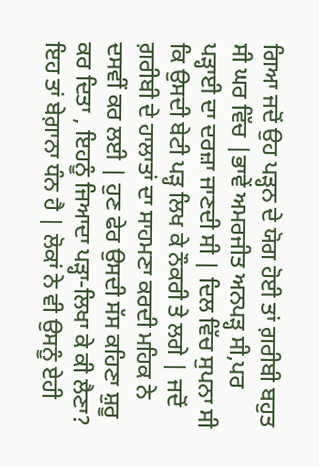ਗਿਆ ਜਦੋਂ ਉਹ ਪੜ੍ਹਨ ਦੇ ਯੋਗ ਹੋਈ ਤਾਂ ਗ਼ਰੀਬੀ ਬਹੁਤ ਸੀ ਘਰ ਵਿੱਚ |ਭਾਵੇਂ ਅਮਰਜੀਤ ਅਨਪੜ੍ਹ ਸੀ,ਪਰ ਪੜ੍ਹਾਈ ਦਾ ਦਰਜ਼ਾ ਜਾਣਦੀ ਸੀ | ਦਿਲ ਵਿੱਚ ਸੁਪਨਾ ਸੀ ਕਿ ਉਸਦੀ ਬੇਟੀ ਪੜ੍ਹ ਲਿਖ ਕੇ ਨੌਕਰੀ ਤੇ ਲਗੇ | ਜਦੋਂ ਗ਼ਰੀਬੀ ਦੇ ਹਾਲਾਤਾਂ ਦਾ ਸਾਹਮਣਾ ਕਰਦੀ ਮਹਿਕ ਨੇ ਦਸਵੀਂ ਕਰ ਲਈ | ਹੁਣ ਫੇਰ ਉਸਦੀ ਸੱਸ ਕਹਿਣਾ ਸ਼ੁਰੂ ਕਰ ਦਿਤਾ , ਇਹਨੂੰ ਜਿਆਦਾ ਪੜ੍ਹਾ-ਲਿਖਾ ਕੇ ਕੀ ਲੈਣਾ? ਇਹ ਤਾਂ ਬੇਗ਼ਾਨਾ ਧੰਨ ਹੈ | ਲੋਕਾਂ ਨੇ ਵੀ ਉਸਨੂੰ ਏਹੀ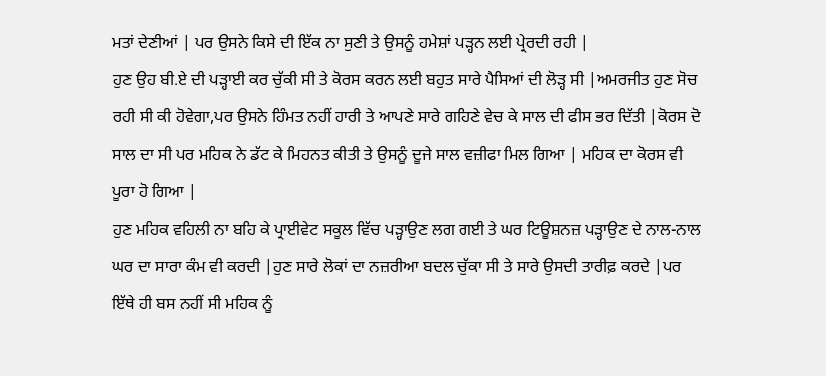ਮਤਾਂ ਦੇਣੀਆਂ | ਪਰ ਉਸਨੇ ਕਿਸੇ ਦੀ ਇੱਕ ਨਾ ਸੁਣੀ ਤੇ ਉਸਨੂੰ ਹਮੇਸ਼ਾਂ ਪੜ੍ਹਨ ਲਈ ਪ੍ਰੇਰਦੀ ਰਹੀ |
ਹੁਣ ਉਹ ਬੀ.ਏ ਦੀ ਪੜ੍ਹਾਈ ਕਰ ਚੁੱਕੀ ਸੀ ਤੇ ਕੋਰਸ ਕਰਨ ਲਈ ਬਹੁਤ ਸਾਰੇ ਪੈਸਿਆਂ ਦੀ ਲੋੜ੍ਹ ਸੀ |ਅਮਰਜੀਤ ਹੁਣ ਸੋਚ ਰਹੀ ਸੀ ਕੀ ਹੋਵੇਗਾ,ਪਰ ਉਸਨੇ ਹਿੰਮਤ ਨਹੀਂ ਹਾਰੀ ਤੇ ਆਪਣੇ ਸਾਰੇ ਗਹਿਣੇ ਵੇਚ ਕੇ ਸਾਲ ਦੀ ਫੀਸ ਭਰ ਦਿੱਤੀ |ਕੋਰਸ ਦੋ ਸਾਲ ਦਾ ਸੀ ਪਰ ਮਹਿਕ ਨੇ ਡੱਟ ਕੇ ਮਿਹਨਤ ਕੀਤੀ ਤੇ ਉਸਨੂੰ ਦੂਜੇ ਸਾਲ ਵਜ਼ੀਫਾ ਮਿਲ ਗਿਆ | ਮਹਿਕ ਦਾ ਕੋਰਸ ਵੀ ਪੂਰਾ ਹੋ ਗਿਆ |
ਹੁਣ ਮਹਿਕ ਵਹਿਲੀ ਨਾ ਬਹਿ ਕੇ ਪ੍ਰਾਈਵੇਟ ਸਕੂਲ ਵਿੱਚ ਪੜ੍ਹਾਉਣ ਲਗ ਗਈ ਤੇ ਘਰ ਟਿਊਸ਼ਨਜ਼ ਪੜ੍ਹਾਉਣ ਦੇ ਨਾਲ-ਨਾਲ ਘਰ ਦਾ ਸਾਰਾ ਕੰਮ ਵੀ ਕਰਦੀ |ਹੁਣ ਸਾਰੇ ਲੋਕਾਂ ਦਾ ਨਜ਼ਰੀਆ ਬਦਲ ਚੁੱਕਾ ਸੀ ਤੇ ਸਾਰੇ ਉਸਦੀ ਤਾਰੀਫ਼ ਕਰਦੇ |ਪਰ ਇੱਥੇ ਹੀ ਬਸ ਨਹੀਂ ਸੀ ਮਹਿਕ ਨੂੰ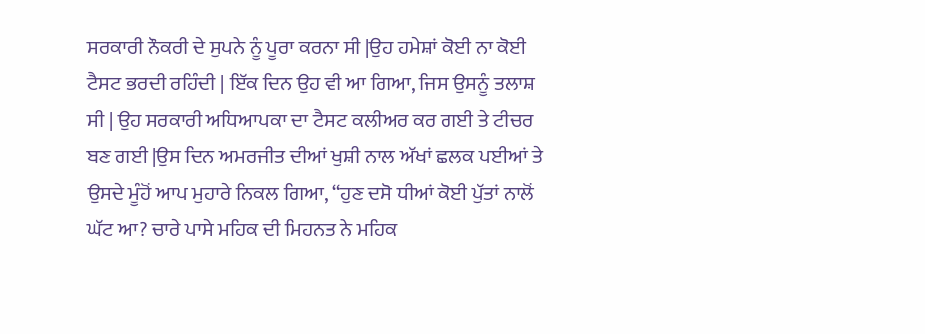ਸਰਕਾਰੀ ਨੌਕਰੀ ਦੇ ਸੁਪਨੇ ਨੂੰ ਪੂਰਾ ਕਰਨਾ ਸੀ |ਉਹ ਹਮੇਸ਼ਾਂ ਕੋਈ ਨਾ ਕੋਈ ਟੈਸਟ ਭਰਦੀ ਰਹਿੰਦੀ | ਇੱਕ ਦਿਨ ਉਹ ਵੀ ਆ ਗਿਆ, ਜਿਸ ਉਸਨੂੰ ਤਲਾਸ਼ ਸੀ | ਉਹ ਸਰਕਾਰੀ ਅਧਿਆਪਕਾ ਦਾ ਟੈਸਟ ਕਲੀਅਰ ਕਰ ਗਈ ਤੇ ਟੀਚਰ ਬਣ ਗਈ |ਉਸ ਦਿਨ ਅਮਰਜੀਤ ਦੀਆਂ ਖੁਸ਼ੀ ਨਾਲ ਅੱਖਾਂ ਛਲਕ ਪਈਆਂ ਤੇ ਉਸਦੇ ਮੂੰਹੋਂ ਆਪ ਮੁਹਾਰੇ ਨਿਕਲ ਗਿਆ, “ਹੁਣ ਦਸੋ ਧੀਆਂ ਕੋਈ ਪੁੱਤਾਂ ਨਾਲੋਂ ਘੱਟ ਆ? ਚਾਰੇ ਪਾਸੇ ਮਹਿਕ ਦੀ ਮਿਹਨਤ ਨੇ ਮਹਿਕ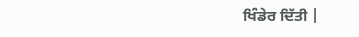ਖਿੰਡੇਰ ਦਿੱਤੀ |